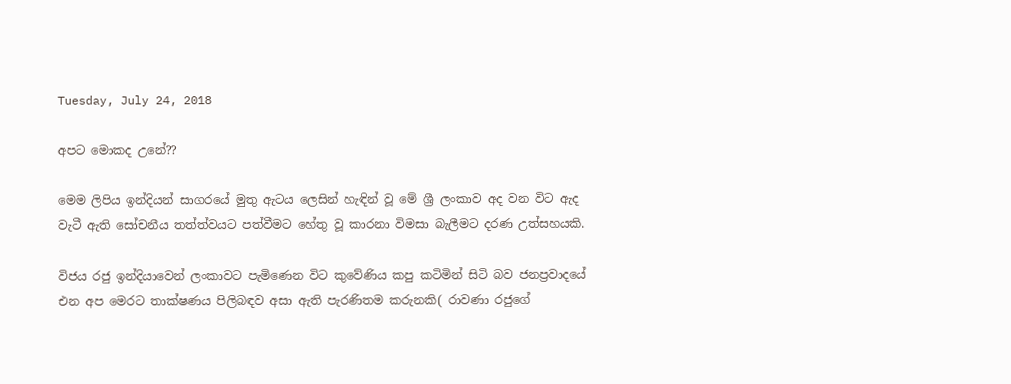Tuesday, July 24, 2018

අපට මොකද උනේ??

මෙම ලිපිය ඉන්දියන් සාගරයේ මුතු ඇටය ලෙසින් හැඳින් වූ මේ ශ්‍රී ලංකාව අද වන විට ඇද වැටී ඇති සෝචනීය තත්ත්වයට පත්වීමට හේතු වූ කාරනා විමසා බැලීමට දරණ උත්සහයකි.

විජය රජු ඉන්දියාවෙන් ලංකාවට පැමිණෙන විට කුවේණිය කපු කටිමින් සිටි බව ජනප්‍රවාදයේ එන අප මෙරට තාක්ෂණය පිලිබඳව අසා ඇති පැරණිතම කරුනකි( රාවණා රජුගේ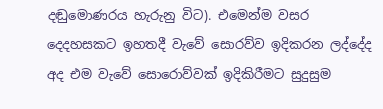දඬුමොණරය හැරුනු විට). එමෙන්ම වසර දෙදහසකට ඉහතදී වැවේ සොරව්ව ඉදිකරන ලද්දේද අද එම වැවේ සොරොව්වක් ඉදිකිරීමට සුදුසුම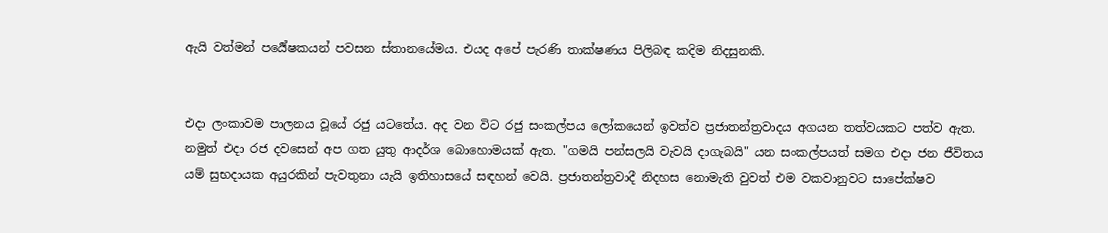ඇයි වත්මන් පර්‍යේෂකයන් පවසන ස්තානයේමය. එයද අපේ පැරණි තාක්ෂණය පිලිබඳ කදිම නිදසුනකි.


එදා ලංකාවම පාලනය වූයේ රජු යටතේය. අද වන විට රජු සංකල්පය ලෝකයෙන් ඉවත්ව ප්‍රජාතන්ත්‍රවාදය අගයන තත්වයකට පත්ව ඇත. නමුත් එදා රජ දවසෙන් අප ගත යුතු ආදර්ශ බොහොමයක් ඇත. "ගමයි පන්සලයි වැවයි දාගැබයි" යන සංකල්පයත් සමග එදා ජන ජීවිතය යම් සුභදායක අයුරකින් පැවතුනා යැයි ඉතිහාසයේ සඳහන් වෙයි. ප්‍රජාතන්ත්‍රවාදී නිදහස නොමැති වුවත් එම වකවානුවට සාපේක්ෂව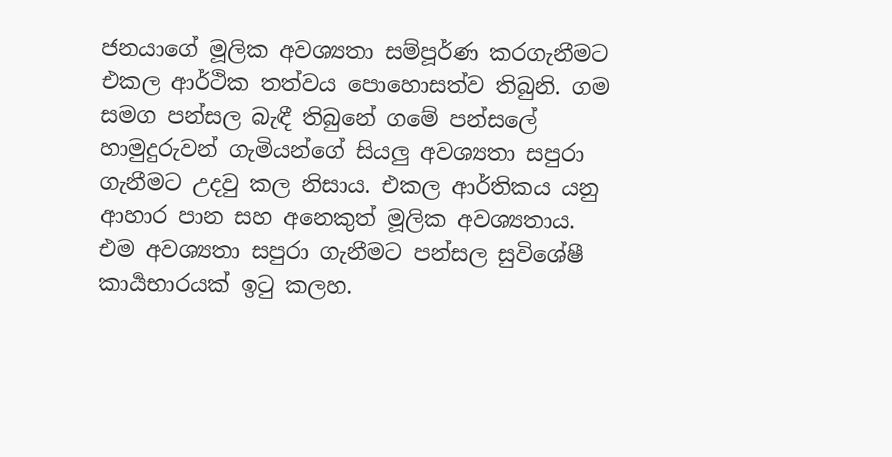ජනයාගේ මූලික අවශ්‍යතා සම්පූර්ණ කරගැනීමට එකල ආර්ථික තත්වය පොහොසත්ව තිබුනි. ගම සමග පන්සල බැඳී තිබුනේ ගමේ පන්සලේ හාමුදුරුවන් ගැමියන්ගේ සියලු අවශ්‍යතා සපුරා ගැනීමට උදවු කල නිසාය. එකල ආර්තිකය යනු ආහාර පාන සහ අනෙකුත් මූලික අවශ්‍යතාය. එම අවශ්‍යතා සපුරා ගැනීමට පන්සල සුවිශේෂී කාර්‍යභාරයක් ඉටු කලහ.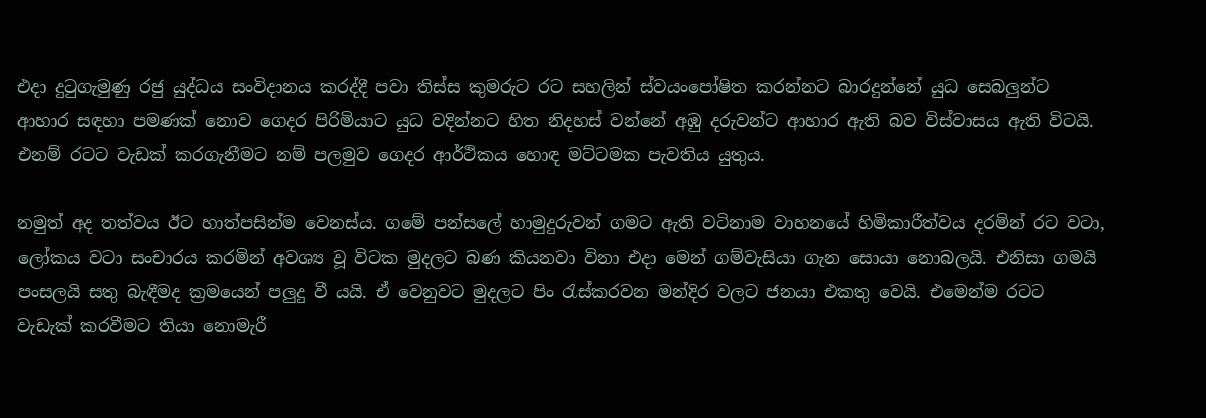එදා දුටුගැමුණු රජු යුද්ධය සංවිදානය කරද්දී පවා තිස්ස කුමරුට රට සහලින් ස්වයංපෝෂිත කරන්නට බාරදුන්නේ යුධ සෙබලුන්ට ආහාර සඳහා පමණක් නොව ගෙදර පිරිමියාට යුධ වදින්නට හිත නිදහස් වන්නේ අඹු දරුවන්ට ආහාර ඇති බව විස්වාසය ඇති විටයි. එනම් රටට වැඩක් කරගැනීමට නම් පලමුව ගෙදර ආර්ථිකය හොඳ මට්ටමක පැවතිය යුතුය.

නමුත් අද තත්වය ඊට හාත්පසින්ම වෙනස්ය. ගමේ පන්සලේ හාමුදුරුවන් ගමට ඇති වටිනාම වාහනයේ හිමිකාරීත්වය දරමින් රට වටා, ලෝකය වටා සංචාරය කරමින් අවශ්‍ය වූ විටක මුදලට බණ කියනවා විනා එදා මෙන් ගම්වැසියා ගැන සොයා නොබලයි. එනිසා ගමයි පංසලයි සතු බැඳීමද ක්‍රමයෙන් පලුදු වී යයි. ඒ වෙනුවට මුදලට පිං රැස්කරවන මන්දිර වලට ජනයා එකතු වෙයි. එමෙන්ම රටට වැඩැක් කරවීමට තියා නොමැරී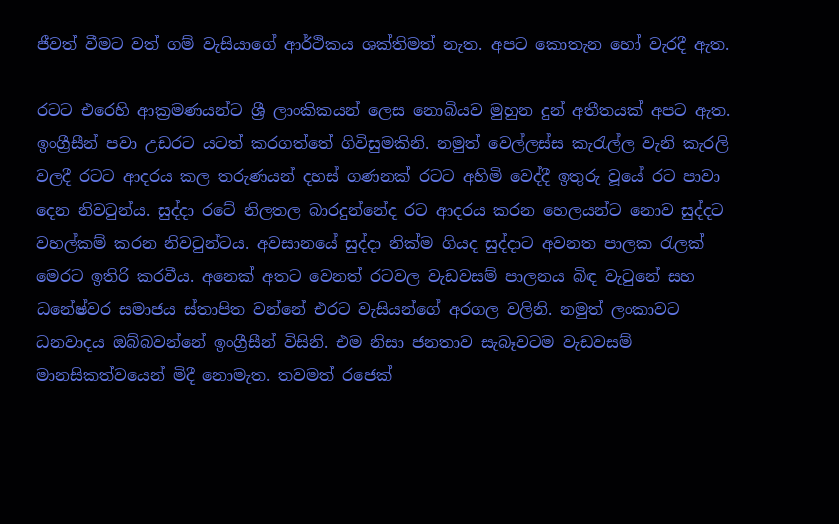ජීවත් වීමට වත් ගම් වැසියාගේ ආර්ථිකය ශක්තිමත් නැත. අපට කොතැන හෝ වැරදී ඇත.

රටට එරෙහි ආක්‍රමණයන්ට ශ්‍රී ලාංකිකයන් ලෙස නොබියව මුහුන දුන් අතීතයක් අපට ඇත. ඉංග්‍රීසීන් පවා උඩරට යටත් කරගත්තේ ගිවිසුමකිනි. නමුත් වෙල්ලස්ස කැරැල්ල වැනි කැරලි වලදී රටට ආදරය කල තරුණයන් දහස් ගණනක් රටට අහිමි වෙද්දී ඉතුරු වූයේ රට පාවා දෙන නිවටුන්ය. සුද්දා රටේ නිලතල බාරදුන්නේද රට ආදරය කරන හෙලයන්ට නොව සුද්දට වහල්කම් කරන නිවටුන්ටය. අවසානයේ සුද්දා නික්ම ගියද සුද්දාට අවනත පාලක රැලක් මෙරට ඉතිරි කරවීය. අනෙක් අතට වෙනත් රටවල වැඩවසම් පාලනය බිඳ වැටුනේ සහ ධනේෂ්වර සමාජය ස්තාපිත වන්නේ එරට වැසියන්ගේ අරගල වලිනි. නමුත් ලංකාවට ධනවාදය ඔබ්බවන්නේ ඉංග්‍රීසීන් විසිනි. එම නිසා ජනතාව සැබෑවටම වැඩවසම් මානසිකත්වයෙන් මිදී නොමැත. තවමත් රජෙක්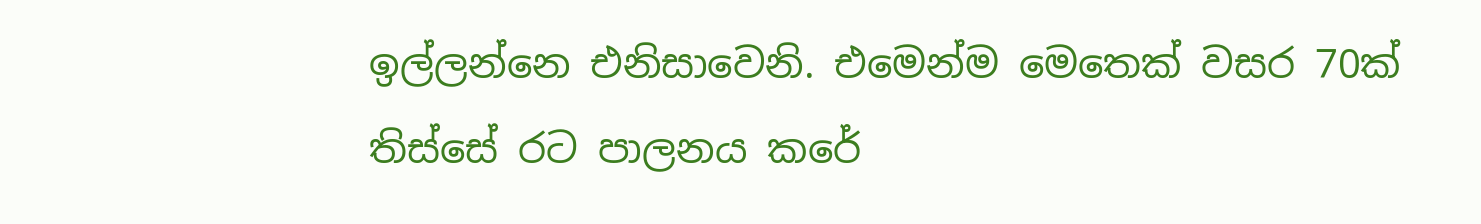ඉල්ලන්නෙ එනිසාවෙනි. එමෙන්ම මෙතෙක් වසර 70ක් තිස්සේ රට පාලනය කරේ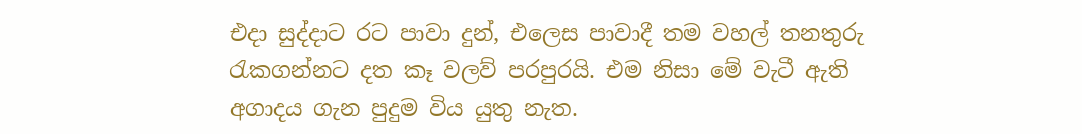එදා සුද්දාට රට පාවා දුන්, එලෙස පාවාදී තම වහල් තනතුරු රැකගන්නට දත කෑ වලව් පරපුරයි. එම නිසා මේ වැටී ඇති අගාදය ගැන පුදුම විය යුතු නැත.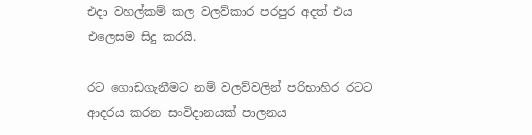එදා වහල්කම් කල වලව්කාර පරපුර අදත් එය එලෙසම සිදු කරයි.

රට ගොඩගැනීමට නම් වලව්වලින් පරිභාහිර රටට ආදරය කරන සංවිදානයක් පාලනය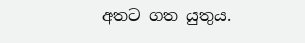අතට ගත යුතුය.